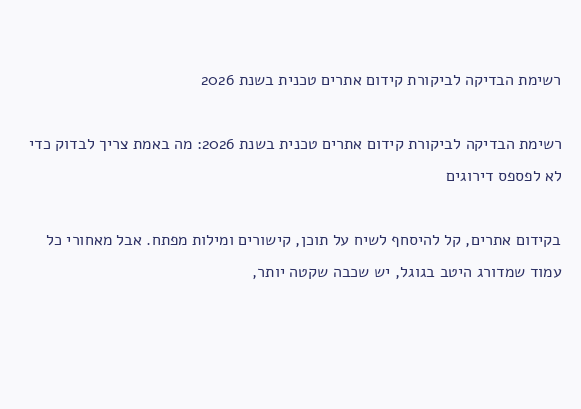רשימת הבדיקה לביקורת קידום אתרים טכנית בשנת 2026

רשימת הבדיקה לביקורת קידום אתרים טכנית בשנת 2026: מה באמת צריך לבדוק כדי לא לפספס דירוגים

בקידום אתרים, קל להיסחף לשיח על תוכן, קישורים ומילות מפתח. אבל מאחורי כל עמוד שמדורג היטב בגוגל, יש שכבה שקטה יותר,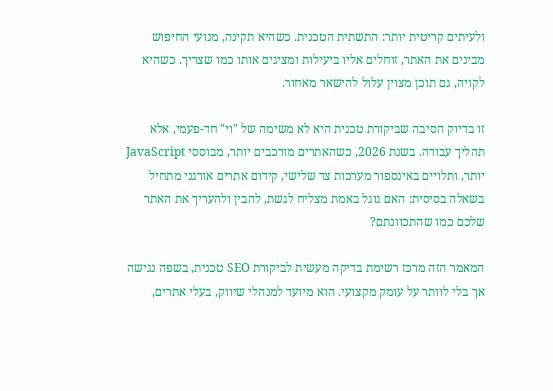ולעיתים קריטית יותר: התשתית הטכנית. כשהיא תקינה, מנועי החיפוש מבינים את האתר, זוחלים אליו ביעילות ומציגים אותו כמו שצריך. כשהיא לקויה, גם תוכן מצוין עלול להישאר מאחור.

זו בדיוק הסיבה שביקורת טכנית היא לא משימה של "וי" חד-פעמי, אלא תהליך עבודה. בשנת 2026, כשהאתרים מורכבים יותר, מבוססי JavaScript יותר, ותלויים באינספור מערכות צד שלישי, קידום אתרים אורגני מתחיל בשאלה בסיסית: האם גוגל באמת מצליח לגשת, להבין ולהעריך את האתר שלכם כמו שהתכוונתם?

המאמר הזה מרכז רשימת בדיקה מעשית לביקורת SEO טכנית, בשפה נגישה אך בלי לוותר על עומק מקצועי. הוא מיועד למנהלי שיווק, בעלי אתרים,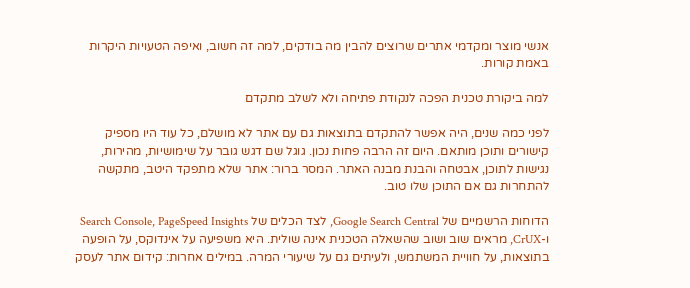אנשי מוצר ומקדמי אתרים שרוצים להבין מה בודקים, למה זה חשוב, ואיפה הטעויות היקרות באמת קורות.

למה ביקורת טכנית הפכה לנקודת פתיחה ולא לשלב מתקדם

לפני כמה שנים, היה אפשר להתקדם בתוצאות גם עם אתר לא מושלם, כל עוד היו מספיק קישורים ותוכן מותאם. היום זה הרבה פחות נכון. גוגל שם דגש גובר על שימושיות, מהירות, נגישות לתוכן, אבטחה והבנת מבנה האתר. המסר ברור: אתר שלא מתפקד היטב, מתקשה להתחרות גם אם התוכן שלו טוב.

הדוחות הרשמיים של Google Search Central, לצד הכלים של Search Console, PageSpeed Insights ו-CrUX, מראים שוב ושוב שהשאלה הטכנית אינה שולית. היא משפיעה על אינדוקס, על הופעה בתוצאות, על חוויית המשתמש, ולעיתים גם על שיעורי המרה. במילים אחרות: קידום אתר לעסק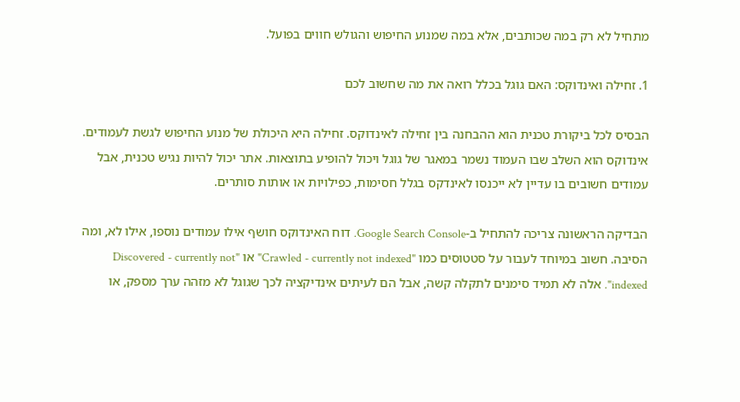מתחיל לא רק במה שכותבים, אלא במה שמנוע החיפוש והגולש חווים בפועל.

1. זחילה ואינדוקס: האם גוגל בכלל רואה את מה שחשוב לכם

הבסיס לכל ביקורת טכנית הוא ההבחנה בין זחילה לאינדוקס. זחילה היא היכולת של מנוע החיפוש לגשת לעמודים. אינדוקס הוא השלב שבו העמוד נשמר במאגר של גוגל ויכול להופיע בתוצאות. אתר יכול להיות נגיש טכנית, אבל עמודים חשובים בו עדיין לא ייכנסו לאינדקס בגלל חסימות, כפילויות או אותות סותרים.

הבדיקה הראשונה צריכה להתחיל ב-Google Search Console. דוח האינדוקס חושף אילו עמודים נוספו, אילו לא, ומה הסיבה. חשוב במיוחד לעבור על סטטוסים כמו "Crawled - currently not indexed" או "Discovered - currently not indexed". אלה לא תמיד סימנים לתקלה קשה, אבל הם לעיתים אינדיקציה לכך שגוגל לא מזהה ערך מספק, או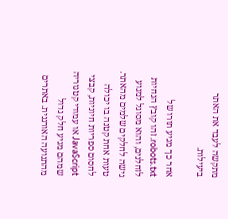מתקשה לעבד את האתר ביעילות.

אחר כך מגיע תורו של robots.txt. זהו קובץ הנחיות לזחלנים, והוא מסוגל למנוע גישה לחלקים שלמים מהאתר. טעות אחת קטנה בו יכולה לחסום ספריות חיוניות, קבצי JavaScript או עמודי קטגוריה שמהם מגיע חלק גדול מהתנועה האורגנית. באתרים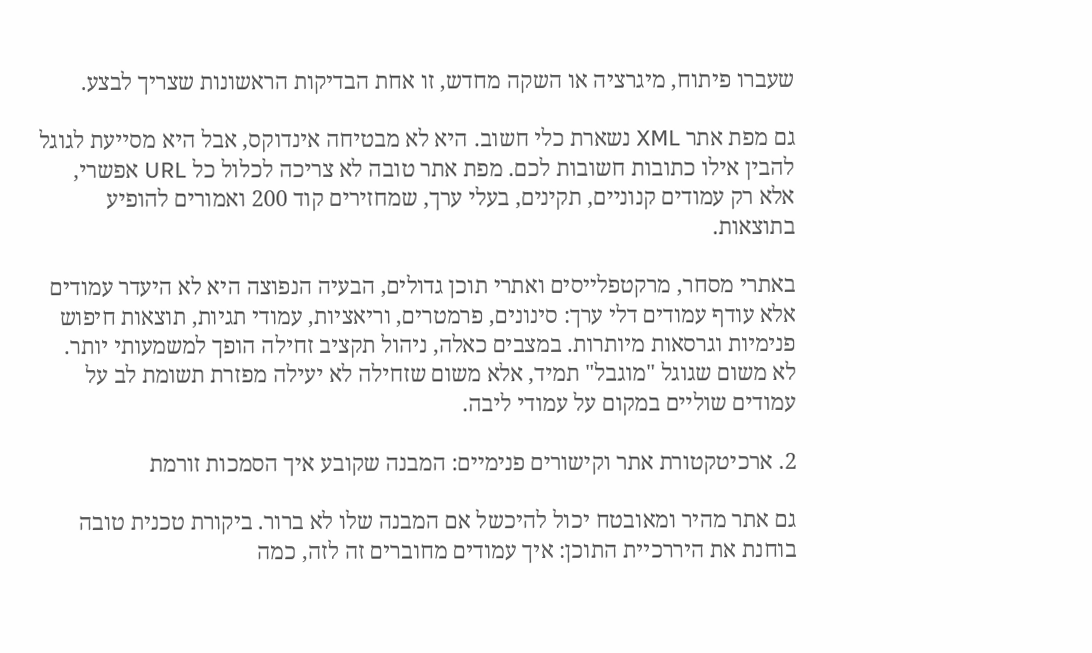שעברו פיתוח, מיגרציה או השקה מחדש, זו אחת הבדיקות הראשונות שצריך לבצע.

גם מפת אתר XML נשארת כלי חשוב. היא לא מבטיחה אינדוקס, אבל היא מסייעת לגוגל להבין אילו כתובות חשובות לכם. מפת אתר טובה לא צריכה לכלול כל URL אפשרי, אלא רק עמודים קנוניים, תקינים, בעלי ערך, שמחזירים קוד 200 ואמורים להופיע בתוצאות.

באתרי מסחר, מרקטפלייסים ואתרי תוכן גדולים, הבעיה הנפוצה היא לא היעדר עמודים אלא עודף עמודים דלי ערך: סינונים, פרמטרים, וריאציות, עמודי תגיות, תוצאות חיפוש פנימיות וגרסאות מיותרות. במצבים כאלה, ניהול תקציב זחילה הופך למשמעותי יותר. לא משום שגוגל "מוגבל" תמיד, אלא משום שזחילה לא יעילה מפזרת תשומת לב על עמודים שוליים במקום על עמודי ליבה.

2. ארכיטקטורת אתר וקישורים פנימיים: המבנה שקובע איך הסמכות זורמת

גם אתר מהיר ומאובטח יכול להיכשל אם המבנה שלו לא ברור. ביקורת טכנית טובה בוחנת את היררכיית התוכן: איך עמודים מחוברים זה לזה, כמה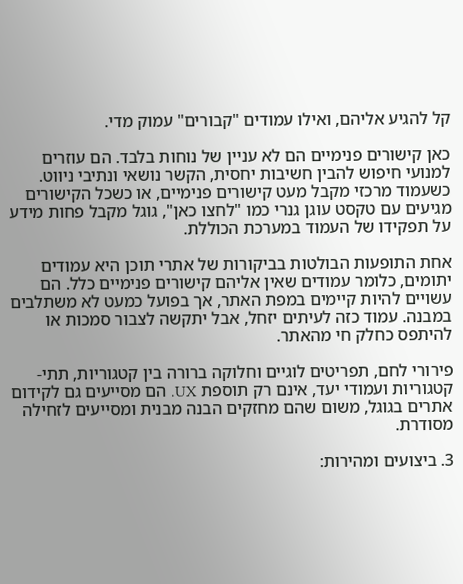קל להגיע אליהם, ואילו עמודים "קבורים" עמוק מדי.

כאן קישורים פנימיים הם לא עניין של נוחות בלבד. הם עוזרים למנועי חיפוש להבין חשיבות יחסית, הקשר נושאי ונתיבי ניווט. כשעמוד מרכזי מקבל מעט קישורים פנימיים, או כשכל הקישורים מגיעים עם טקסט עוגן גנרי כמו "לחצו כאן", גוגל מקבל פחות מידע על תפקידו של העמוד במערכת הכוללת.

אחת התופעות הבולטות בביקורות של אתרי תוכן היא עמודים יתומים, כלומר עמודים שאין אליהם קישורים פנימיים כלל. הם עשויים להיות קיימים במפת האתר, אך בפועל כמעט לא משתלבים במבנה. עמוד כזה לעיתים יזחל, אבל יתקשה לצבור סמכות או להיתפס כחלק חי מהאתר.

פירורי לחם, תפריטים לוגיים וחלוקה ברורה בין קטגוריות, תתי-קטגוריות ועמודי יעד, אינם רק תוספת UX. הם מסייעים גם לקידום אתרים בגוגל, משום שהם מחזקים הבנה מבנית ומסייעים לזחילה מסודרת.

3. ביצועים ומהירות: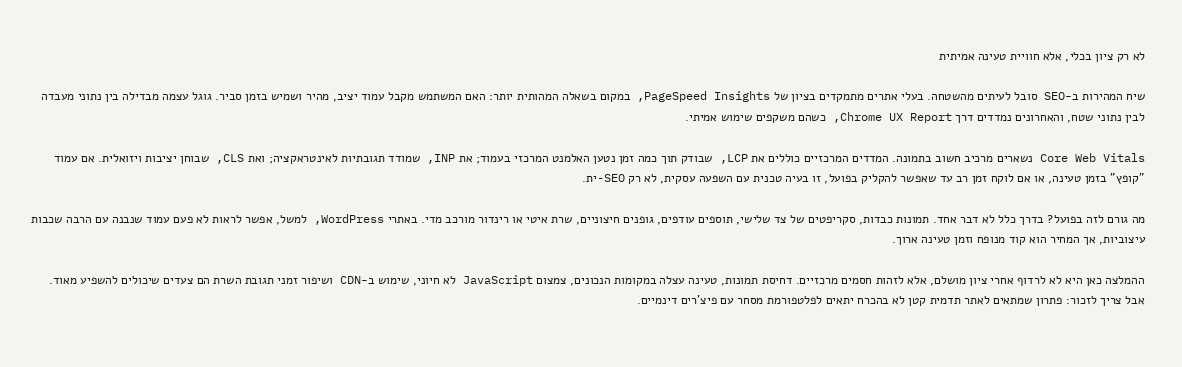לא רק ציון בכלי, אלא חוויית טעינה אמיתית

שיח המהירות ב-SEO סובל לעיתים מהשטחה. בעלי אתרים מתמקדים בציון של PageSpeed Insights, במקום בשאלה המהותית יותר: האם המשתמש מקבל עמוד יציב, מהיר ושמיש בזמן סביר. גוגל עצמה מבדילה בין נתוני מעבדה לבין נתוני שטח, והאחרונים נמדדים דרך Chrome UX Report, כשהם משקפים שימוש אמיתי.

Core Web Vitals נשארים מרכיב חשוב בתמונה. המדדים המרכזיים כוללים את LCP, שבודק תוך כמה זמן נטען האלמנט המרכזי בעמוד; את INP, שמודד תגובתיות לאינטראקציה; ואת CLS, שבוחן יציבות ויזואלית. אם עמוד "קופץ" בזמן טעינה, או אם לוקח זמן רב עד שאפשר להקליק בפועל, זו בעיה טכנית עם השפעה עסקית, לא רק SEO-ית.

מה גורם לזה בפועל? בדרך כלל לא דבר אחד. תמונות כבדות, סקריפטים של צד שלישי, תוספים עודפים, גופנים חיצוניים, שרת איטי או רינדור מורכב מדי. באתרי WordPress, למשל, אפשר לראות לא פעם עמוד שנבנה עם הרבה שכבות עיצוביות, אך המחיר הוא קוד מנופח וזמן טעינה ארוך.

ההמלצה כאן היא לא לרדוף אחרי ציון מושלם, אלא לזהות חסמים מרכזיים. דחיסת תמונות, טעינה עצלה במקומות הנכונים, צמצום JavaScript לא חיוני, שימוש ב-CDN ושיפור זמני תגובת השרת הם צעדים שיכולים להשפיע מאוד. אבל צריך לזכור: פתרון שמתאים לאתר תדמית קטן לא בהכרח יתאים לפלטפורמת מסחר עם פיצ'רים דינמיים.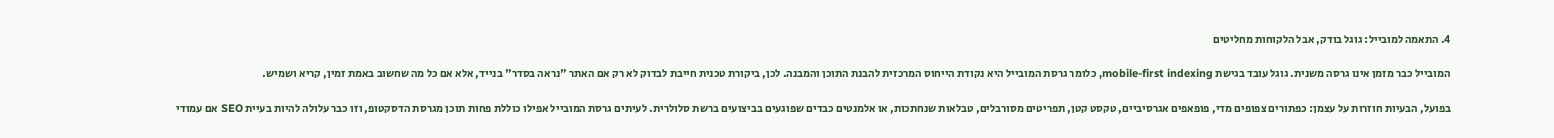4. התאמה למובייל: גוגל בודק, אבל הלקוחות מחליטים

המובייל כבר מזמן אינו גרסה משנית. גוגל עובד בגישת mobile-first indexing, כלומר גרסת המובייל היא נקודת הייחוס המרכזית להבנת התוכן והמבנה. לכן, ביקורת טכנית חייבת לבדוק לא רק אם האתר "נראה בסדר" בנייד, אלא אם כל מה שחשוב באמת זמין, קריא ושמיש.

בפועל, הבעיות חוזרות על עצמן: כפתורים צפופים מדי, פופאפים אגרסיביים, טקסט קטן, תפריטים מסורבלים, טבלאות שנחתכות, או אלמנטים כבדים שפוגעים בביצועים ברשת סלולרית. לעיתים גרסת המובייל אפילו כוללת פחות תוכן מגרסת הדסקטופ, וזו כבר עלולה להיות בעיית SEO אם עמודי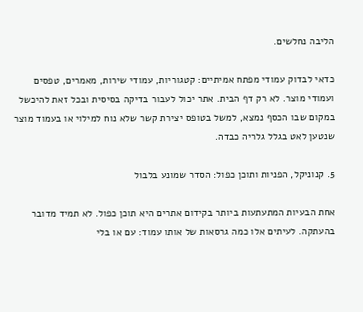הליבה נחלשים.

כדאי לבדוק עמודי מפתח אמיתיים: קטגוריות, עמודי שירות, מאמרים, טפסים ועמודי מוצר. לא רק דף הבית. אתר יכול לעבור בדיקה בסיסית ובכל זאת להיכשל במקום שבו הכסף נמצא, למשל בטופס יצירת קשר שלא נוח למילוי או בעמוד מוצר שנטען לאט בגלל גלריה כבדה.

5. קנוניקל, הפניות ותוכן כפול: הסדר שמונע בלבול

אחת הבעיות המתעתעות ביותר בקידום אתרים היא תוכן כפול. לא תמיד מדובר בהעתקה. לעיתים אלו כמה גרסאות של אותו עמוד: עם או בלי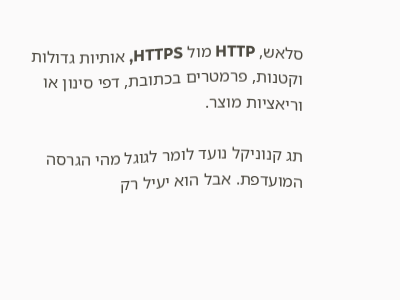סלאש, HTTP מול HTTPS, אותיות גדולות וקטנות, פרמטרים בכתובת, דפי סינון או וריאציות מוצר.

תג קנוניקל נועד לומר לגוגל מהי הגרסה המועדפת. אבל הוא יעיל רק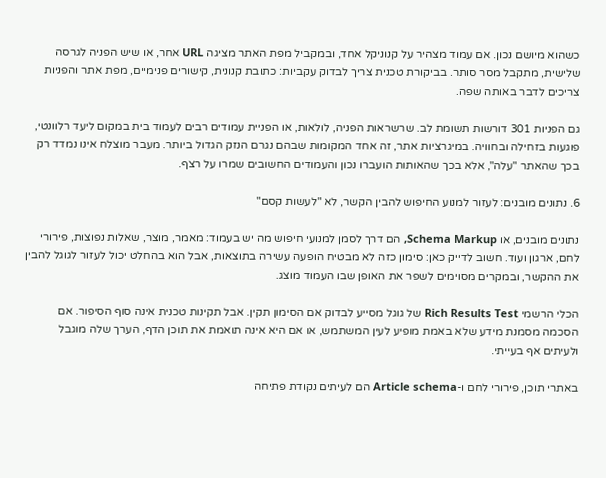כשהוא מיושם נכון. אם עמוד מצהיר על קנוניקל אחד, ובמקביל מפת האתר מציגה URL אחר, או שיש הפניה לגרסה שלישית, מתקבל מסר סותר. בביקורת טכנית צריך לבדוק עקביות: כתובת קנונית, קישורים פנימיים, מפת אתר והפניות צריכים לדבר באותה שפה.

גם הפניות 301 דורשות תשומת לב. שרשראות הפניה, לולאות, או הפניית עמודים רבים לעמוד בית במקום ליעד רלוונטי, פוגעות בזחילה ובחוויה. במיגרציות אתר, זה אחד המקומות שבהם נגרם הנזק הגדול ביותר. מעבר מוצלח אינו נמדד רק בכך שהאתר "עלה", אלא בכך שהאותות הועברו נכון והעמודים החשובים שמרו על רצף.

6. נתונים מובנים: לעזור למנוע החיפוש להבין הקשר, לא "לעשות קסם"

נתונים מובנים, או Schema Markup, הם דרך לסמן למנועי חיפוש מה יש בעמוד: מאמר, מוצר, שאלות נפוצות, פירורי לחם, ארגון ועוד. חשוב לדייק כאן: סימון כזה לא מבטיח הופעה עשירה בתוצאות, אבל הוא בהחלט יכול לעזור לגוגל להבין את ההקשר, ובמקרים מסוימים לשפר את האופן שבו העמוד מוצג.

הכלי הרשמי Rich Results Test של גוגל מסייע לבדוק אם הסימון תקין. אבל תקינות טכנית אינה סוף הסיפור. אם הסכמה מסמנת מידע שלא באמת מופיע לעין המשתמש, או אם היא אינה תואמת את תוכן הדף, הערך שלה מוגבל ולעיתים אף בעייתי.

באתרי תוכן, פירורי לחם ו-Article schema הם לעיתים נקודת פתיחה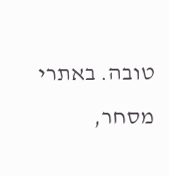טובה. באתרי מסחר,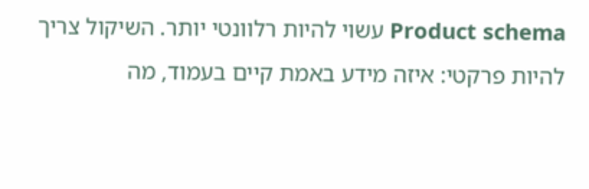Product schema עשוי להיות רלוונטי יותר. השיקול צריך להיות פרקטי: איזה מידע באמת קיים בעמוד, מה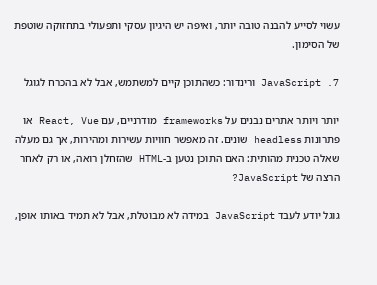עשוי לסייע להבנה טובה יותר, ואיפה יש היגיון עסקי ותפעולי בתחזוקה שוטפת של הסימון.

7. JavaScript ורינדור: כשהתוכן קיים למשתמש, אבל לא בהכרח לגוגל

יותר ויותר אתרים נבנים על frameworks מודרניים, עם React, Vue או פתרונות headless שונים. זה מאפשר חוויות עשירות ומהירות, אך גם מעלה שאלה טכנית מהותית: האם התוכן נטען ב-HTML שהזחלן רואה, או רק לאחר הרצה של JavaScript?

גוגל יודע לעבד JavaScript במידה לא מבוטלת, אבל לא תמיד באותו אופן,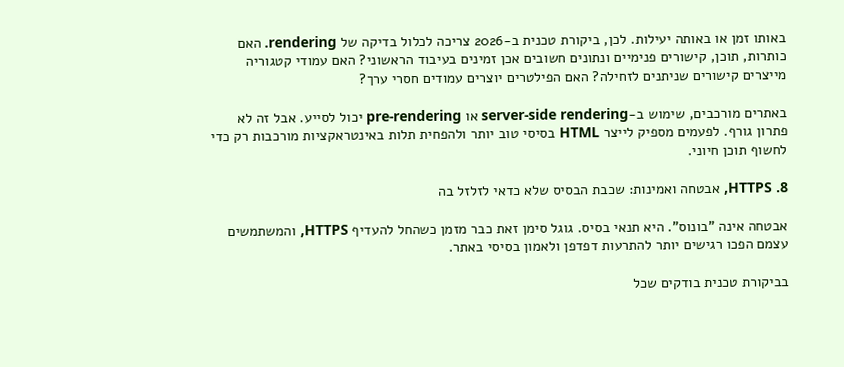באותו זמן או באותה יעילות. לכן, ביקורת טכנית ב-2026 צריכה לכלול בדיקה של rendering. האם כותרות, תוכן, קישורים פנימיים ונתונים חשובים אכן זמינים בעיבוד הראשוני? האם עמודי קטגוריה מייצרים קישורים שניתנים לזחילה? האם הפילטרים יוצרים עמודים חסרי ערך?

באתרים מורכבים, שימוש ב-server-side rendering או pre-rendering יכול לסייע. אבל זה לא פתרון גורף. לפעמים מספיק לייצר HTML בסיסי טוב יותר ולהפחית תלות באינטראקציות מורכבות רק כדי לחשוף תוכן חיוני.

8. HTTPS, אבטחה ואמינות: שכבת הבסיס שלא כדאי לזלזל בה

אבטחה אינה "בונוס". היא תנאי בסיס. גוגל סימן זאת כבר מזמן כשהחל להעדיף HTTPS, והמשתמשים עצמם הפכו רגישים יותר להתרעות דפדפן ולאמון בסיסי באתר.

בביקורת טכנית בודקים שכל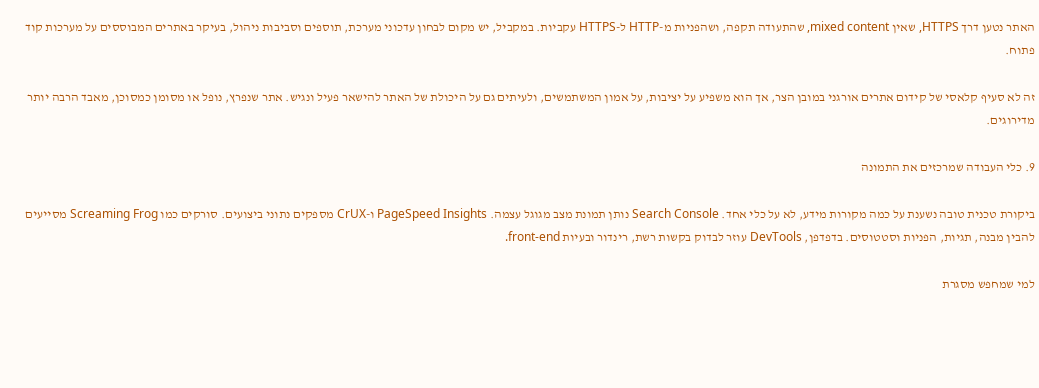האתר נטען דרך HTTPS, שאין mixed content, שהתעודה תקפה, ושהפניות מ-HTTP ל-HTTPS עקביות. במקביל, יש מקום לבחון עדכוני מערכת, תוספים וסביבות ניהול, בעיקר באתרים המבוססים על מערכות קוד פתוח.

זה לא סעיף קלאסי של קידום אתרים אורגני במובן הצר, אך הוא משפיע על יציבות, על אמון המשתמשים, ולעיתים גם על היכולת של האתר להישאר פעיל ונגיש. אתר שנפרץ, נופל או מסומן כמסוכן, מאבד הרבה יותר מדירוגים.

9. כלי העבודה שמרכזים את התמונה

ביקורת טכנית טובה נשענת על כמה מקורות מידע, לא על כלי אחד. Search Console נותן תמונת מצב מגוגל עצמה. PageSpeed Insights ו-CrUX מספקים נתוני ביצועים. סורקים כמו Screaming Frog מסייעים להבין מבנה, תגיות, הפניות וסטטוסים. בדפדפן, DevTools עוזר לבדוק בקשות רשת, רינדור ובעיות front-end.

למי שמחפש מסגרת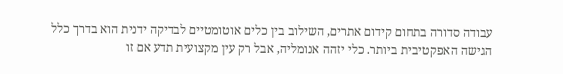עבודה סדורה בתחום קידום אתרים, השילוב בין כלים אוטומטיים לבדיקה ידנית הוא בדרך כלל הגישה האפקטיבית ביותר. כלי יזהה אנומליה, אבל רק עין מקצועית תדע אם זו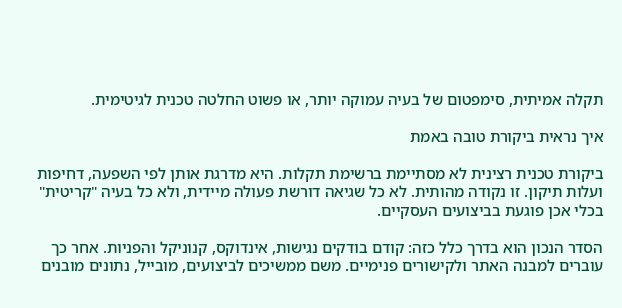תקלה אמיתית, סימפטום של בעיה עמוקה יותר, או פשוט החלטה טכנית לגיטימית.

איך נראית ביקורת טובה באמת

ביקורת טכנית רצינית לא מסתיימת ברשימת תקלות. היא מדרגת אותן לפי השפעה, דחיפות ועלות תיקון. זו נקודה מהותית. לא כל שגיאה דורשת פעולה מיידית, ולא כל בעיה "קריטית" בכלי אכן פוגעת בביצועים העסקיים.

הסדר הנכון הוא בדרך כלל כזה: קודם בודקים נגישות, אינדוקס, קנוניקל והפניות. אחר כך עוברים למבנה האתר ולקישורים פנימיים. משם ממשיכים לביצועים, מובייל, נתונים מובנים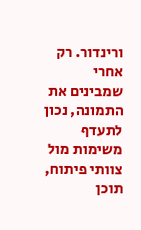ורינדור. רק אחרי שמבינים את התמונה, נכון לתעדף משימות מול צוותי פיתוח, תוכן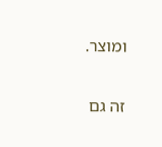ומוצר.

זה גם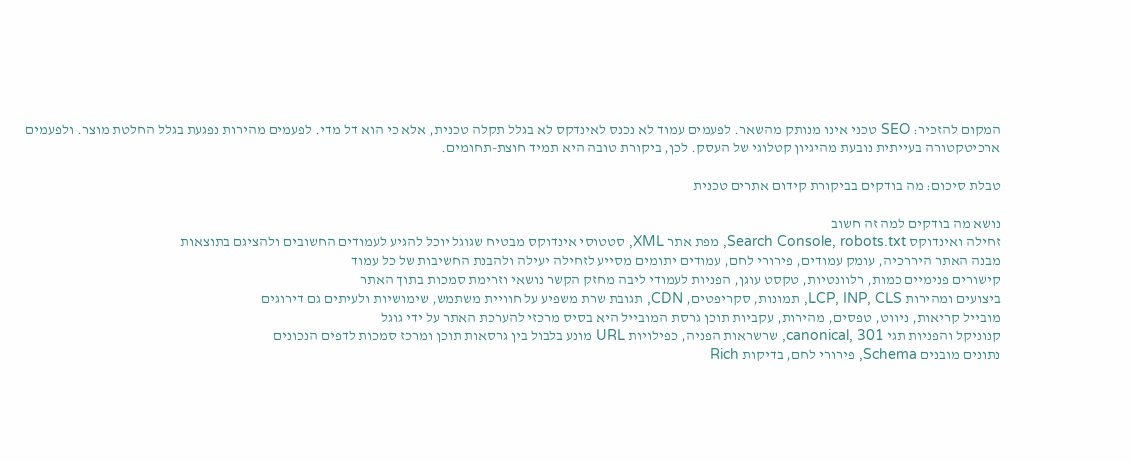המקום להזכיר: SEO טכני אינו מנותק מהשאר. לפעמים עמוד לא נכנס לאינדקס לא בגלל תקלה טכנית, אלא כי הוא דל מדי. לפעמים מהירות נפגעת בגלל החלטת מוצר. ולפעמים ארכיטקטורה בעייתית נובעת מהיגיון קטלוגי של העסק. לכן, ביקורת טובה היא תמיד חוצת-תחומים.

טבלת סיכום: מה בודקים בביקורת קידום אתרים טכנית

נושא מה בודקים למה זה חשוב
זחילה ואינדוקס Search Console, robots.txt, מפת אתר XML, סטטוסי אינדוקס מבטיח שגוגל יוכל להגיע לעמודים החשובים ולהציגם בתוצאות
מבנה האתר היררכיה, עומק עמודים, פירורי לחם, עמודים יתומים מסייע לזחילה יעילה ולהבנת החשיבות של כל עמוד
קישורים פנימיים כמות, רלוונטיות, טקסט עוגן, הפניות לעמודי ליבה מחזק הקשר נושאי וזרימת סמכות בתוך האתר
ביצועים ומהירות LCP, INP, CLS, תמונות, סקריפטים, CDN, תגובת שרת משפיע על חוויית משתמש, שימושיות ולעיתים גם דירוגים
מובייל קריאות, ניווט, טפסים, מהירות, עקביות תוכן גרסת המובייל היא בסיס מרכזי להערכת האתר על ידי גוגל
קנוניקל והפניות תגי canonical, 301, שרשראות הפניה, כפילויות URL מונע בלבול בין גרסאות תוכן ומרכז סמכות לדפים הנכונים
נתונים מובנים Schema, פירורי לחם, בדיקות Rich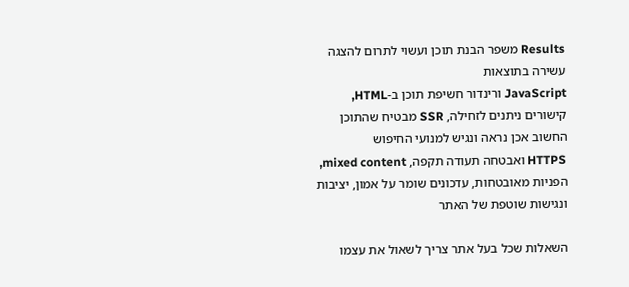Results משפר הבנת תוכן ועשוי לתרום להצגה עשירה בתוצאות
JavaScript ורינדור חשיפת תוכן ב-HTML, קישורים ניתנים לזחילה, SSR מבטיח שהתוכן החשוב אכן נראה ונגיש למנועי החיפוש
HTTPS ואבטחה תעודה תקפה, mixed content, הפניות מאובטחות, עדכונים שומר על אמון, יציבות ונגישות שוטפת של האתר

השאלות שכל בעל אתר צריך לשאול את עצמו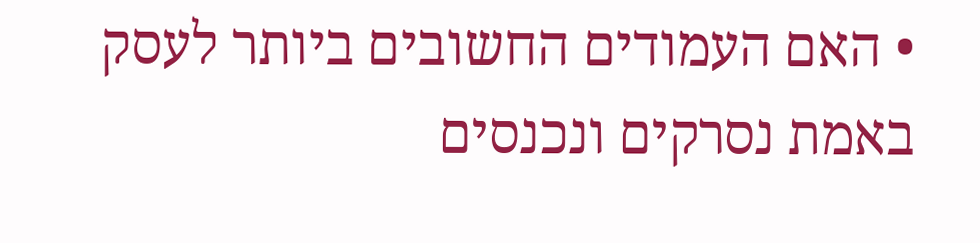• האם העמודים החשובים ביותר לעסק באמת נסרקים ונכנסים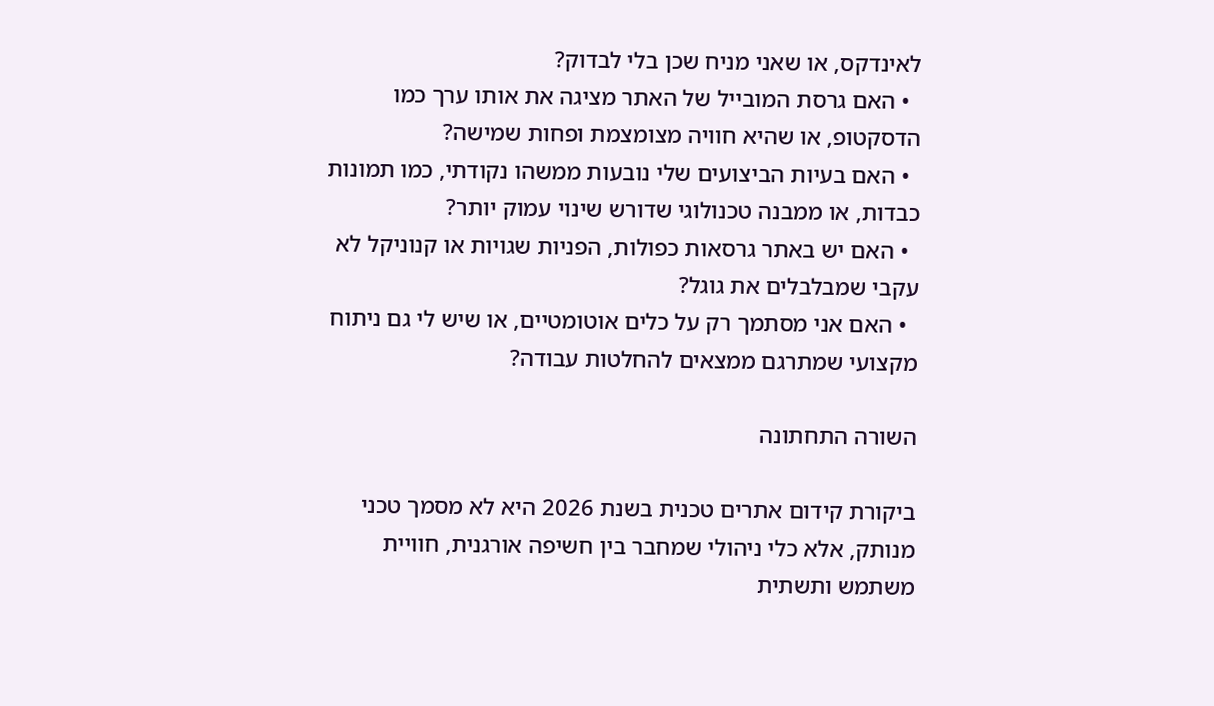לאינדקס, או שאני מניח שכן בלי לבדוק?
  • האם גרסת המובייל של האתר מציגה את אותו ערך כמו הדסקטופ, או שהיא חוויה מצומצמת ופחות שמישה?
  • האם בעיות הביצועים שלי נובעות ממשהו נקודתי, כמו תמונות כבדות, או ממבנה טכנולוגי שדורש שינוי עמוק יותר?
  • האם יש באתר גרסאות כפולות, הפניות שגויות או קנוניקל לא עקבי שמבלבלים את גוגל?
  • האם אני מסתמך רק על כלים אוטומטיים, או שיש לי גם ניתוח מקצועי שמתרגם ממצאים להחלטות עבודה?

השורה התחתונה

ביקורת קידום אתרים טכנית בשנת 2026 היא לא מסמך טכני מנותק, אלא כלי ניהולי שמחבר בין חשיפה אורגנית, חוויית משתמש ותשתית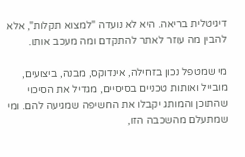דיגיטלית בריאה. היא לא נועדה "למצוא תקלות", אלא להבין מה עוזר לאתר להתקדם ומה מעכב אותו.

מי שמטפל נכון בזחילה, אינדוקס, מבנה, ביצועים, מובייל ואותות טכניים בסיסיים, מגדיל את הסיכוי שהתוכן והמותג יקבלו את החשיפה שמגיעה להם. ומי שמתעלם מהשכבה הזו,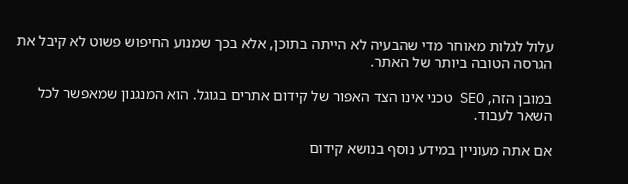עלול לגלות מאוחר מדי שהבעיה לא הייתה בתוכן, אלא בכך שמנוע החיפוש פשוט לא קיבל את הגרסה הטובה ביותר של האתר.

במובן הזה, SEO טכני אינו הצד האפור של קידום אתרים בגוגל. הוא המנגנון שמאפשר לכל השאר לעבוד.

אם אתה מעוניין במידע נוסף בנושא קידום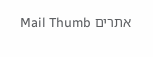אתרים Mail Thumb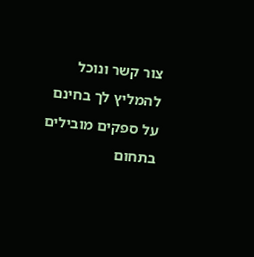צור קשר ונוכל להמליץ לך בחינם על ספקים מובילים בתחום